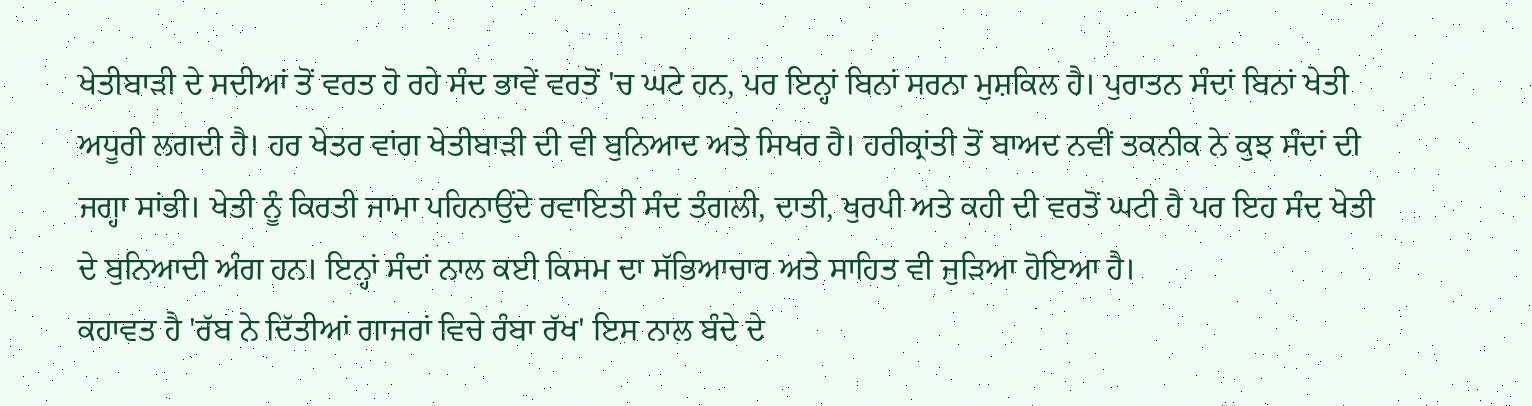ਖੇਤੀਬਾੜੀ ਦੇ ਸਦੀਆਂ ਤੋਂ ਵਰਤ ਹੋ ਰਹੇ ਸੰਦ ਭਾਵੇਂ ਵਰਤੋਂ 'ਚ ਘਟੇ ਹਨ, ਪਰ ਇਨ੍ਹਾਂ ਬਿਨਾਂ ਸਰਨਾ ਮੁਸ਼ਕਿਲ ਹੈ। ਪੁਰਾਤਨ ਸੰਦਾਂ ਬਿਨਾਂ ਖੇਤੀ ਅਧੂਰੀ ਲਗਦੀ ਹੈ। ਹਰ ਖੇਤਰ ਵਾਂਗ ਖੇਤੀਬਾੜੀ ਦੀ ਵੀ ਬੁਨਿਆਦ ਅਤੇ ਸਿਖਰ ਹੈ। ਹਰੀਕ੍ਰਾਂਤੀ ਤੋਂ ਬਾਅਦ ਨਵੀਂ ਤਕਨੀਕ ਨੇ ਕੁਝ ਸੰਦਾਂ ਦੀ ਜਗ੍ਹਾ ਸਾਂਭੀ। ਖੇਤੀ ਨੂੰ ਕਿਰਤੀ ਜਾਮਾ ਪਹਿਨਾਉਂਦੇ ਰਵਾਇਤੀ ਸੰਦ ਤੰਗਲੀ, ਦਾਤੀ, ਖੁਰਪੀ ਅਤੇ ਕਹੀ ਦੀ ਵਰਤੋਂ ਘਟੀ ਹੈ ਪਰ ਇਹ ਸੰਦ ਖੇਤੀ ਦੇ ਬੁਨਿਆਦੀ ਅੰਗ ਹਨ। ਇਨ੍ਹਾਂ ਸੰਦਾਂ ਨਾਲ ਕਈ ਕਿਸਮ ਦਾ ਸੱਭਿਆਚਾਰ ਅਤੇ ਸਾਹਿਤ ਵੀ ਜੁੜਿਆ ਹੋਇਆ ਹੈ।
ਕਹਾਵਤ ਹੈ 'ਰੱਬ ਨੇ ਦਿੱਤੀਆਂ ਗਾਜਰਾਂ ਵਿਚੇ ਰੰਬਾ ਰੱਖ' ਇਸ ਨਾਲ ਬੰਦੇ ਦੇ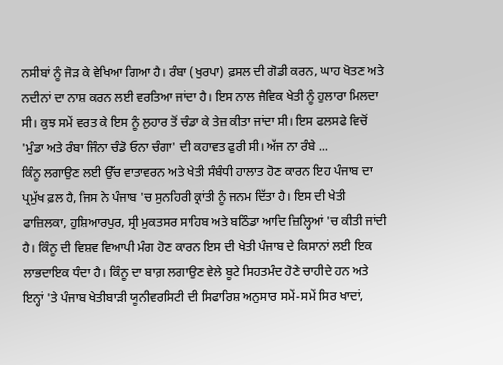ਨਸੀਬਾਂ ਨੂੰ ਜੋੜ ਕੇ ਵੇਖਿਆ ਗਿਆ ਹੈ। ਰੰਬਾ (ਖੁਰਪਾ) ਫ਼ਸਲ ਦੀ ਗੋਡੀ ਕਰਨ, ਘਾਹ ਖੋਤਣ ਅਤੇ ਨਦੀਨਾਂ ਦਾ ਨਾਸ਼ ਕਰਨ ਲਈ ਵਰਤਿਆ ਜਾਂਦਾ ਹੈ। ਇਸ ਨਾਲ ਜੈਵਿਕ ਖੇਤੀ ਨੂੰ ਹੁਲਾਰਾ ਮਿਲਦਾ ਸੀ। ਕੁਝ ਸਮੇਂ ਵਰਤ ਕੇ ਇਸ ਨੂੰ ਲੁਹਾਰ ਤੋਂ ਚੰਡਾ ਕੇ ਤੇਜ਼ ਕੀਤਾ ਜਾਂਦਾ ਸੀ। ਇਸ ਫਲਸਫੇ ਵਿਚੋਂ 'ਮੁੰਡਾ ਅਤੇ ਰੰਬਾ ਜਿੰਨਾ ਚੰਡੋ ਓਨਾ ਚੰਗਾ' ਦੀ ਕਹਾਵਤ ਫੁਰੀ ਸੀ। ਅੱਜ ਨਾ ਰੰਬੇ ...
ਕਿੰਨੂ ਲਗਾਉਣ ਲਈ ਉੱਚ ਵਾਤਾਵਰਨ ਅਤੇ ਖੇਤੀ ਸੰਬੰਧੀ ਹਾਲਾਤ ਹੋਣ ਕਾਰਨ ਇਹ ਪੰਜਾਬ ਦਾ ਪ੍ਰਮੁੱਖ ਫ਼ਲ ਹੈ, ਜਿਸ ਨੇ ਪੰਜਾਬ 'ਚ ਸੁਨਹਿਰੀ ਕ੍ਰਾਂਤੀ ਨੂੰ ਜਨਮ ਦਿੱਤਾ ਹੈ। ਇਸ ਦੀ ਖੇਤੀ ਫਾਜ਼ਿਲਕਾ, ਹੁਸ਼ਿਆਰਪੁਰ, ਸ੍ਰੀ ਮੁਕਤਸਰ ਸਾਹਿਬ ਅਤੇ ਬਠਿੰਡਾ ਆਦਿ ਜ਼ਿਲ੍ਹਿਆਂ 'ਚ ਕੀਤੀ ਜਾਂਦੀ ਹੈ। ਕਿੰਨੂ ਦੀ ਵਿਸ਼ਵ ਵਿਆਪੀ ਮੰਗ ਹੋਣ ਕਾਰਨ ਇਸ ਦੀ ਖੇਤੀ ਪੰਜਾਬ ਦੇ ਕਿਸਾਨਾਂ ਲਈ ਇਕ ਲਾਭਦਾਇਕ ਧੰਦਾ ਹੈ। ਕਿੰਨੂ ਦਾ ਬਾਗ਼ ਲਗਾਉਣ ਵੇਲੇ ਬੂਟੇ ਸਿਹਤਮੰਦ ਹੋਣੇ ਚਾਹੀਦੇ ਹਨ ਅਤੇ ਇਨ੍ਹਾਂ 'ਤੇ ਪੰਜਾਬ ਖੇਤੀਬਾੜੀ ਯੂਨੀਵਰਸਿਟੀ ਦੀ ਸਿਫਾਰਿਸ਼ ਅਨੁਸਾਰ ਸਮੇਂ-ਸਮੇਂ ਸਿਰ ਖਾਦਾਂ,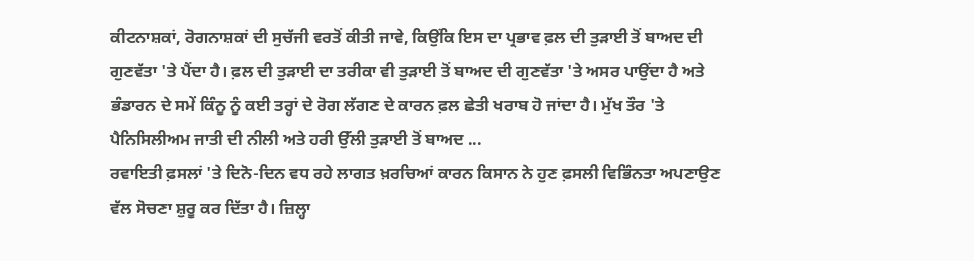ਕੀਟਨਾਸ਼ਕਾਂ, ਰੋਗਨਾਸ਼ਕਾਂ ਦੀ ਸੁਚੱਜੀ ਵਰਤੋਂ ਕੀਤੀ ਜਾਵੇ, ਕਿਉਂਕਿ ਇਸ ਦਾ ਪ੍ਰਭਾਵ ਫ਼ਲ ਦੀ ਤੁੜਾਈ ਤੋਂ ਬਾਅਦ ਦੀ ਗੁਣਵੱਤਾ 'ਤੇ ਪੈਂਦਾ ਹੈ। ਫ਼ਲ ਦੀ ਤੁੜਾਈ ਦਾ ਤਰੀਕਾ ਵੀ ਤੁੜਾਈ ਤੋਂ ਬਾਅਦ ਦੀ ਗੁਣਵੱਤਾ 'ਤੇ ਅਸਰ ਪਾਉਂਦਾ ਹੈ ਅਤੇ ਭੰਡਾਰਨ ਦੇ ਸਮੇਂ ਕਿੰਨੂ ਨੂੰ ਕਈ ਤਰ੍ਹਾਂ ਦੇ ਰੋਗ ਲੱਗਣ ਦੇ ਕਾਰਨ ਫ਼ਲ ਛੇਤੀ ਖਰਾਬ ਹੋ ਜਾਂਦਾ ਹੈ। ਮੁੱਖ ਤੌਰ 'ਤੇ ਪੈਨਿਸਿਲੀਅਮ ਜਾਤੀ ਦੀ ਨੀਲੀ ਅਤੇ ਹਰੀ ਉੱਲੀ ਤੁੜਾਈ ਤੋਂ ਬਾਅਦ ...
ਰਵਾਇਤੀ ਫ਼ਸਲਾਂ 'ਤੇ ਦਿਨੋ-ਦਿਨ ਵਧ ਰਹੇ ਲਾਗਤ ਖ਼ਰਚਿਆਂ ਕਾਰਨ ਕਿਸਾਨ ਨੇ ਹੁਣ ਫ਼ਸਲੀ ਵਿਭਿੰਨਤਾ ਅਪਣਾਉਣ ਵੱਲ ਸੋਚਣਾ ਸ਼ੁਰੂ ਕਰ ਦਿੱਤਾ ਹੈ। ਜ਼ਿਲ੍ਹਾ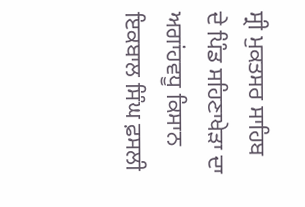ਸ੍ਰੀ ਮੁਕਤਸਰ ਸਾਹਿਬ ਦੇ ਪਿੰਡ ਸਹਿਣਾਖੇੜਾ ਦਾ ਅਗਾਂਹਵਧੂ ਕਿਸਾਨ ਇਕਬਾਲ ਸਿੰਘ ਫ਼ਸਲੀ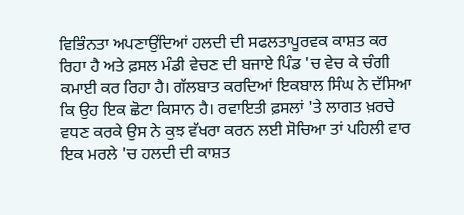ਵਿਭਿੰਨਤਾ ਅਪਣਾਉਂਦਿਆਂ ਹਲਦੀ ਦੀ ਸਫਲਤਾਪੂਰਵਕ ਕਾਸ਼ਤ ਕਰ ਰਿਹਾ ਹੈ ਅਤੇ ਫ਼ਸਲ ਮੰਡੀ ਵੇਚਣ ਦੀ ਬਜਾਏ ਪਿੰਡ 'ਚ ਵੇਚ ਕੇ ਚੰਗੀ ਕਮਾਈ ਕਰ ਰਿਹਾ ਹੈ। ਗੱਲਬਾਤ ਕਰਦਿਆਂ ਇਕਬਾਲ ਸਿੰਘ ਨੇ ਦੱਸਿਆ ਕਿ ਉਹ ਇਕ ਛੋਟਾ ਕਿਸਾਨ ਹੈ। ਰਵਾਇਤੀ ਫ਼ਸਲਾਂ 'ਤੇ ਲਾਗਤ ਖ਼ਰਚੇ ਵਧਣ ਕਰਕੇ ਉਸ ਨੇ ਕੁਝ ਵੱਖਰਾ ਕਰਨ ਲਈ ਸੋਚਿਆ ਤਾਂ ਪਹਿਲੀ ਵਾਰ ਇਕ ਮਰਲੇ 'ਚ ਹਲਦੀ ਦੀ ਕਾਸ਼ਤ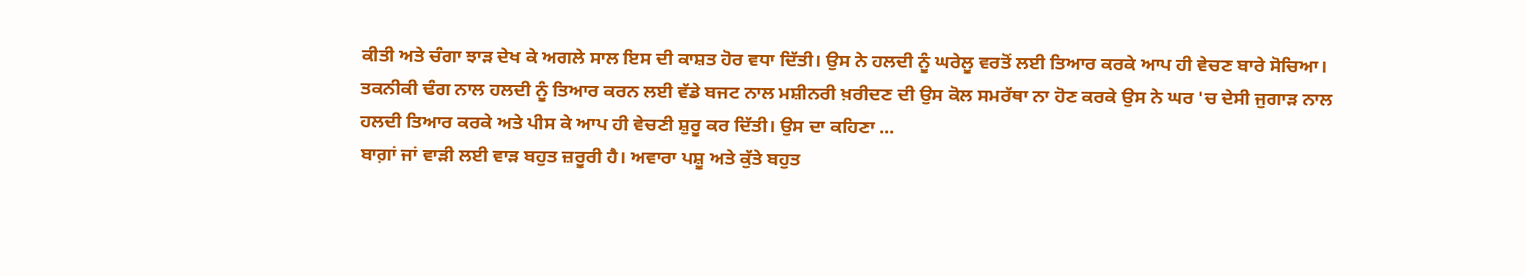ਕੀਤੀ ਅਤੇ ਚੰਗਾ ਝਾੜ ਦੇਖ ਕੇ ਅਗਲੇ ਸਾਲ ਇਸ ਦੀ ਕਾਸ਼ਤ ਹੋਰ ਵਧਾ ਦਿੱਤੀ। ਉਸ ਨੇ ਹਲਦੀ ਨੂੰ ਘਰੇਲੂ ਵਰਤੋਂ ਲਈ ਤਿਆਰ ਕਰਕੇ ਆਪ ਹੀ ਵੇਚਣ ਬਾਰੇ ਸੋਚਿਆ। ਤਕਨੀਕੀ ਢੰਗ ਨਾਲ ਹਲਦੀ ਨੂੰ ਤਿਆਰ ਕਰਨ ਲਈ ਵੱਡੇ ਬਜਟ ਨਾਲ ਮਸ਼ੀਨਰੀ ਖ਼ਰੀਦਣ ਦੀ ਉਸ ਕੋਲ ਸਮਰੱਥਾ ਨਾ ਹੋਣ ਕਰਕੇ ਉਸ ਨੇ ਘਰ 'ਚ ਦੇਸੀ ਜੁਗਾੜ ਨਾਲ ਹਲਦੀ ਤਿਆਰ ਕਰਕੇ ਅਤੇ ਪੀਸ ਕੇ ਆਪ ਹੀ ਵੇਚਣੀ ਸ਼ੁਰੂ ਕਰ ਦਿੱਤੀ। ਉਸ ਦਾ ਕਹਿਣਾ ...
ਬਾਗ਼ਾਂ ਜਾਂ ਵਾੜੀ ਲਈ ਵਾੜ ਬਹੁਤ ਜ਼ਰੂਰੀ ਹੈ। ਅਵਾਰਾ ਪਸ਼ੂ ਅਤੇ ਕੁੱਤੇ ਬਹੁਤ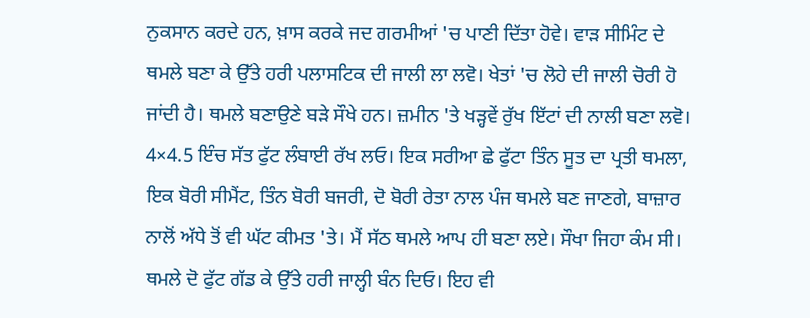ਨੁਕਸਾਨ ਕਰਦੇ ਹਨ, ਖ਼ਾਸ ਕਰਕੇ ਜਦ ਗਰਮੀਆਂ 'ਚ ਪਾਣੀ ਦਿੱਤਾ ਹੋਵੇ। ਵਾੜ ਸੀਮਿੰਟ ਦੇ ਥਮਲੇ ਬਣਾ ਕੇ ਉੱਤੇ ਹਰੀ ਪਲਾਸਟਿਕ ਦੀ ਜਾਲੀ ਲਾ ਲਵੋ। ਖੇਤਾਂ 'ਚ ਲੋਹੇ ਦੀ ਜਾਲੀ ਚੋਰੀ ਹੋ ਜਾਂਦੀ ਹੈ। ਥਮਲੇ ਬਣਾਉਣੇ ਬੜੇ ਸੌਖੇ ਹਨ। ਜ਼ਮੀਨ 'ਤੇ ਖੜ੍ਹਵੇਂ ਰੁੱਖ ਇੱਟਾਂ ਦੀ ਨਾਲੀ ਬਣਾ ਲਵੋ। 4×4.5 ਇੰਚ ਸੱਤ ਫੁੱਟ ਲੰਬਾਈ ਰੱਖ ਲਓ। ਇਕ ਸਰੀਆ ਛੇ ਫੁੱਟਾ ਤਿੰਨ ਸੂਤ ਦਾ ਪ੍ਰਤੀ ਥਮਲਾ, ਇਕ ਬੋਰੀ ਸੀਮੈਂਟ, ਤਿੰਨ ਬੋਰੀ ਬਜਰੀ, ਦੋ ਬੋਰੀ ਰੇਤਾ ਨਾਲ ਪੰਜ ਥਮਲੇ ਬਣ ਜਾਣਗੇ, ਬਾਜ਼ਾਰ ਨਾਲੋਂ ਅੱਧੇ ਤੋਂ ਵੀ ਘੱਟ ਕੀਮਤ 'ਤੇ। ਮੈਂ ਸੱਠ ਥਮਲੇ ਆਪ ਹੀ ਬਣਾ ਲਏ। ਸੌਖਾ ਜਿਹਾ ਕੰਮ ਸੀ। ਥਮਲੇ ਦੋ ਫੁੱਟ ਗੱਡ ਕੇ ਉੱਤੇ ਹਰੀ ਜਾਲ੍ਹੀ ਬੰਨ ਦਿਓ। ਇਹ ਵੀ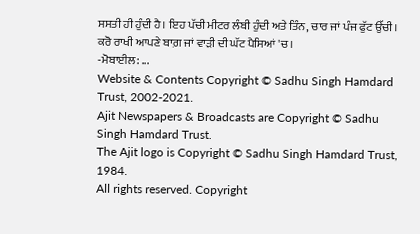ਸਸਤੀ ਹੀ ਹੁੰਦੀ ਹੈ। ਇਹ ਪੱਚੀ ਮੀਟਰ ਲੰਬੀ ਹੁੰਦੀ ਅਤੇ ਤਿੰਨ, ਚਾਰ ਜਾਂ ਪੰਜ ਫੁੱਟ ਉੱਚੀ। ਕਰੋ ਰਾਖੀ ਆਪਣੇ ਬਾਗ਼ ਜਾਂ ਵਾੜੀ ਦੀ ਘੱਟ ਪੈਸਿਆਂ 'ਚ।
-ਮੋਬਾਈਲ: ...
Website & Contents Copyright © Sadhu Singh Hamdard Trust, 2002-2021.
Ajit Newspapers & Broadcasts are Copyright © Sadhu Singh Hamdard Trust.
The Ajit logo is Copyright © Sadhu Singh Hamdard Trust, 1984.
All rights reserved. Copyright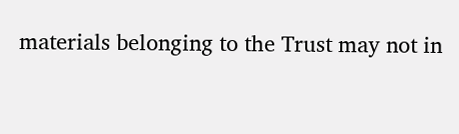materials belonging to the Trust may not in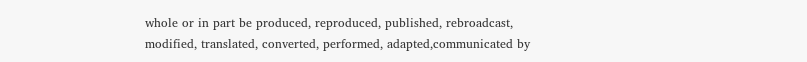whole or in part be produced, reproduced, published, rebroadcast, modified, translated, converted, performed, adapted,communicated by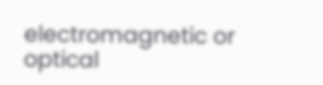electromagnetic or optical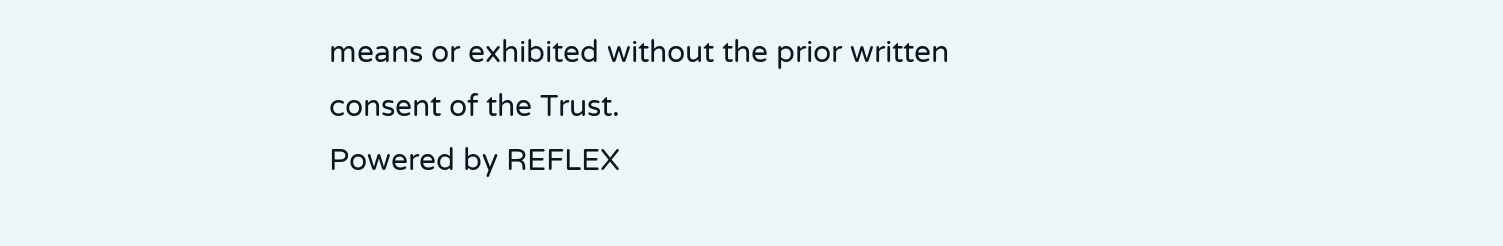means or exhibited without the prior written consent of the Trust.
Powered by REFLEX